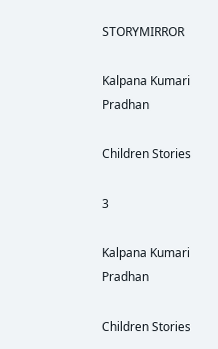STORYMIRROR

Kalpana Kumari Pradhan

Children Stories

3

Kalpana Kumari Pradhan

Children Stories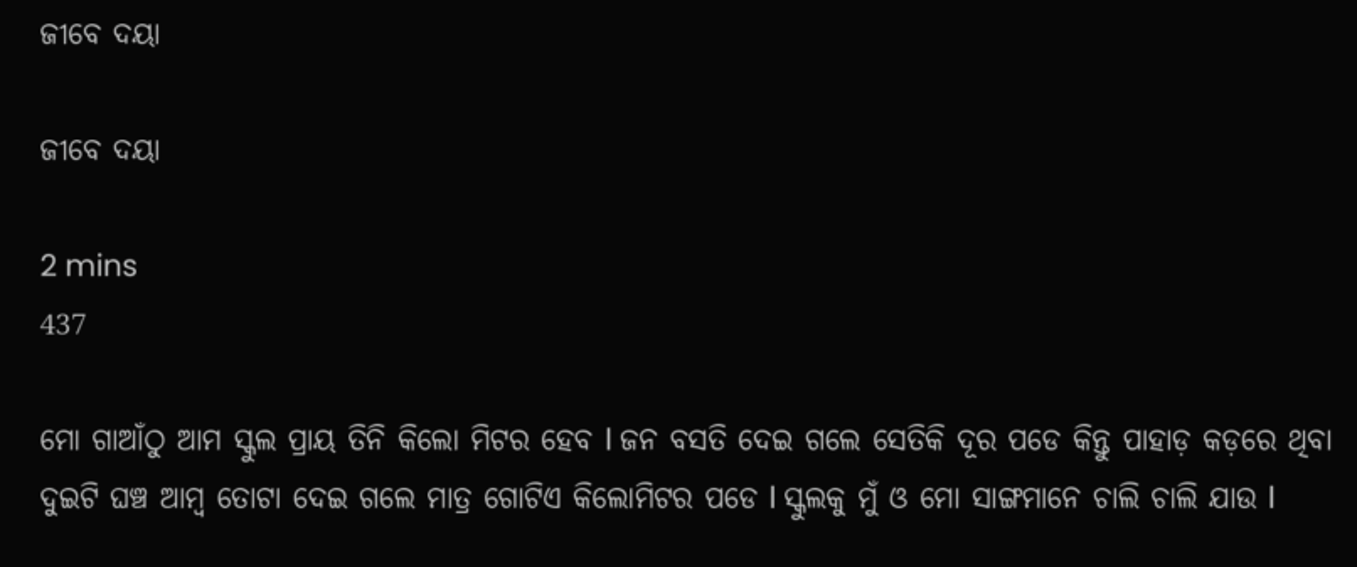ଜୀବେ ଦୟା

ଜୀବେ ଦୟା

2 mins
437

ମୋ ଗାଆଁଠୁ ଆମ ସ୍କୁଲ ପ୍ରାୟ ତିନି କିଲୋ ମିଟର ହେବ l ଜନ ବସତି ଦେଇ ଗଲେ ସେତିକି ଦୂର ପଡେ କିନ୍ତୁ ପାହାଡ଼ କଡ଼ରେ ଥିବା ଦୁଇଟି ଘଞ୍ଚ ଆମ୍ବ ତୋଟା ଦେଇ ଗଲେ ମାତ୍ର ଗୋଟିଏ କିଲୋମିଟର ପଡେ l ସ୍କୁଲକୁ ମୁଁ ଓ ମୋ ସାଙ୍ଗମାନେ ଚାଲି ଚାଲି ଯାଉ l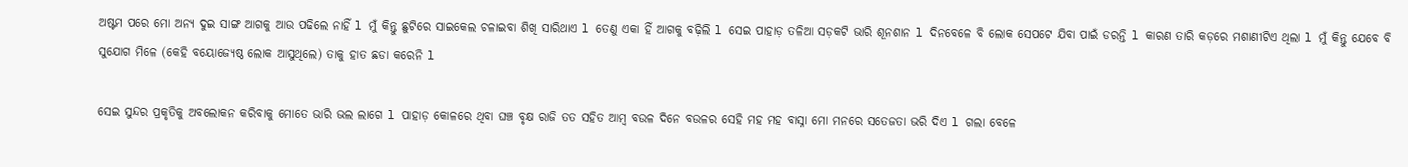ଅଷ୍ଟମ ପରେ ମୋ ଅନ୍ୟ ଦୁଇ ସାଙ୍ଗ ଆଗକୁ ଆଉ ପଢିଲେ ନାହିଁ l ମୁଁ କିନ୍ତୁ ଛୁଟିରେ ସାଇକେଲ ଚଳାଇବା ଶିଖି ସାରିଥାଏ l ତେଣୁ ଏକା ହିଁ ଆଗକୁ ବଢ଼ିଲି l ସେଇ ପାହାଡ଼ ତଳିଆ ସଡ଼କଟି ଭାରି ଶୂନଶାନ l ଦିନବେଳେ ବି ଲୋକ ସେପଟେ ଯିବା ପାଇଁ ଡରନ୍ତି l କାରଣ ତାରି କଡ଼ରେ ମଶାଣୀଟିଏ ଥିଲା l ମୁଁ କିନ୍ତୁ ଯେବେ ବି ସୁଯୋଗ ମିଳେ (କେହି ବୟୋଜ୍ୟେଷ୍ଠ ଲୋକ ଆସୁଥିଲେ) ତାକୁ ହାତ ଛଡା କରେନି l

ସେଇ ସୁନ୍ଦର ପ୍ରକୃତିକୁ ଅବଲୋକନ କରିବାକୁ ମୋତେ ଭାରି ଭଲ ଲାଗେ l ପାହାଡ଼ କୋଳରେ ଥିବା ଘଞ୍ଚ ବୃକ୍ଷ ରାଜି ତତ ସହିତ ଆମ୍ବ ବଉଳ ଦିନେ ବଉଳର ସେହି ମହ ମହ ବାସ୍ନା ମୋ ମନରେ ସତେଜତା ଭରି ଦିଏ l ଗଲା ବେଳେ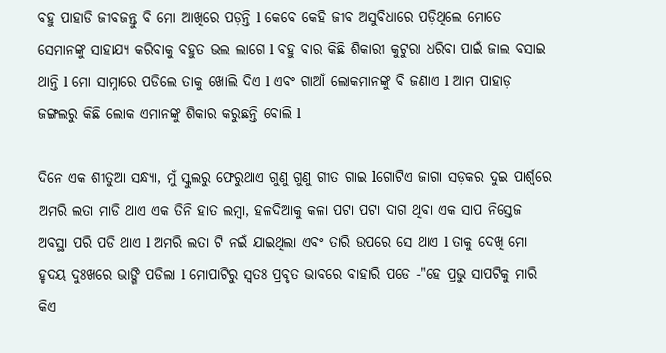ବହୁ ପାହାଡି ଜୀବଜନ୍ତୁ ବି ମୋ ଆଖିରେ ପଡ଼ନ୍ତି l କେବେ କେହି ଜୀବ ଅସୁବିଧାରେ ପଡ଼ିଥିଲେ ମୋତେ ସେମାନଙ୍କୁ ସାହାଯ୍ୟ କରିବାକୁ ବହୁତ ଭଲ ଲାଗେ l ବହୁ ବାର କିଛି ଶିକାରୀ କୁଟୁରା ଧରିବା ପାଇଁ ଜାଲ ବସାଇ ଥାନ୍ତି l ମୋ ସାମ୍ନାରେ ପଡିଲେ ତାକୁ ଖୋଲି ଦିଏ l ଏବଂ ଗାଆଁ ଲୋକମାନଙ୍କୁ ବି ଜଣାଏ l ଆମ ପାହାଡ଼ ଜଙ୍ଗଲରୁ କିଛି ଲୋକ ଏମାନଙ୍କୁ ଶିକାର କରୁଛନ୍ତି ବୋଲି l

ଦିନେ ଏକ ଶୀତୁଆ ସନ୍ଧ୍ୟା, ମୁଁ ସ୍କୁଲରୁ ଫେରୁଥାଏ ଗୁଣୁ ଗୁଣୁ ଗୀତ ଗାଇ lଗୋଟିଏ ଜାଗା ସଡ଼କର ଦୁଇ ପାର୍ଶ୍ଵରେ ଅମରି ଲତା ମାଡି ଥାଏ ଏକ ତିନି ହାତ ଲମ୍ବା, ହଳଦିଆକୁ କଳା ପଟା ପଟା ଦାଗ ଥିବା ଏକ ସାପ ନିସ୍ତେଜ ଅବସ୍ଥା ପରି ପଡି ଥାଏ l ଅମରି ଲତା ଟି ନଇଁ ଯାଇଥିଲା ଏବଂ ତାରି ଉପରେ ସେ ଥାଏ l ତାକୁ ଦେଖି ମୋ ହୃଦୟ ଦୁଃଖରେ ଭାଙ୍ଗି ପଡିଲା l ମୋପାଟିରୁ ସ୍ୱତଃ ପ୍ରବୃତ ଭାବରେ ବାହାରି ପଡେ -"ହେ ପ୍ରଭୁ ସାପଟିକୁ ମାରି କିଏ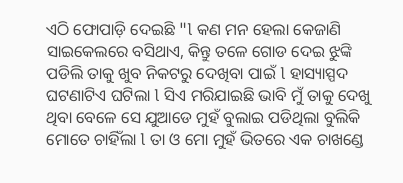ଏଠି ଫୋପାଡ଼ି ଦେଇଛି "l କଣ ମନ ହେଲା କେଜାଣି ସାଇକେଲରେ ବସିଥାଏ, କିନ୍ତୁ ତଳେ ଗୋଡ ଦେଇ ଝୁଙ୍କି ପଡିଲି ତାକୁ ଖୁବ ନିକଟରୁ ଦେଖିବା ପାଇଁ l ହାସ୍ୟାସ୍ପଦ ଘଟଣାଟିଏ ଘଟିଲା l ସିଏ ମରିଯାଇଛି ଭାବି ମୁଁ ତାକୁ ଦେଖୁ ଥିବା ବେଳେ ସେ ଯୁଆଡେ ମୁହଁ ବୁଲାଇ ପଡିଥିଲା ବୁଲିକି ମୋତେ ଚାହିଁଲା l ତା ଓ ମୋ ମୁହଁ ଭିତରେ ଏକ ଚାଖଣ୍ଡେ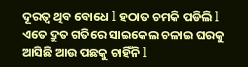ଦୂରତ୍ୱ ଥିବ ବୋଧେ l ହଠାତ ଚମକି ପଡିଲି l ଏତେ ଦ୍ରୁତ ଗତିରେ ସାଇକେଲ ଚଳାଇ ଘରକୁ ଆସିଛି ଆଉ ପଛକୁ ଚାହିଁନି l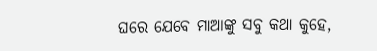ଘରେ ଯେବେ ମାଆଙ୍କୁ ସବୁ କଥା କୁହେ,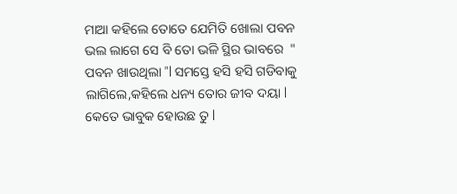ମାଆ କହିଲେ ତୋତେ ଯେମିତି ଖୋଲା ପବନ ଭଲ ଲାଗେ ସେ ବି ତୋ ଭଳି ସ୍ଥିର ଭାବରେ  " ପବନ ଖାଉଥିଲା "l ସମସ୍ତେ ହସି ହସି ଗଡିବାକୁ ଲାଗିଲେ,କହିଲେ ଧନ୍ୟ ତୋର ଜୀବ ଦୟା l କେତେ ଭାବୁକ ହୋଉଛ ତୁ l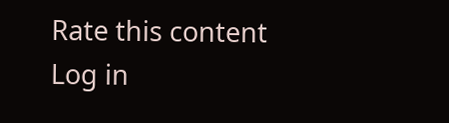Rate this content
Log in